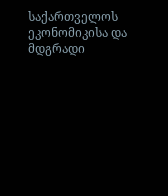საქართველოს ეკონომიკისა და მდგრადი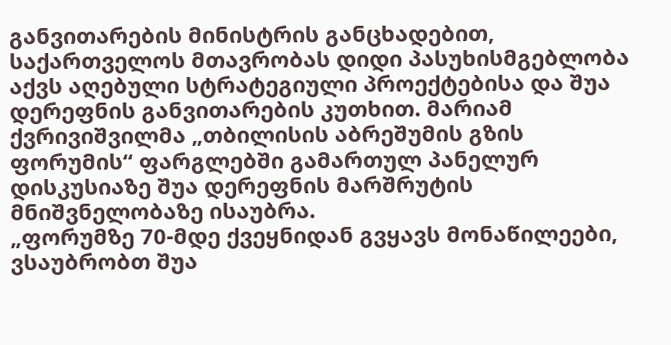განვითარების მინისტრის განცხადებით, საქართველოს მთავრობას დიდი პასუხისმგებლობა აქვს აღებული სტრატეგიული პროექტებისა და შუა დერეფნის განვითარების კუთხით. მარიამ ქვრივიშვილმა „თბილისის აბრეშუმის გზის ფორუმის“ ფარგლებში გამართულ პანელურ დისკუსიაზე შუა დერეფნის მარშრუტის მნიშვნელობაზე ისაუბრა.
„ფორუმზე 70-მდე ქვეყნიდან გვყავს მონაწილეები, ვსაუბრობთ შუა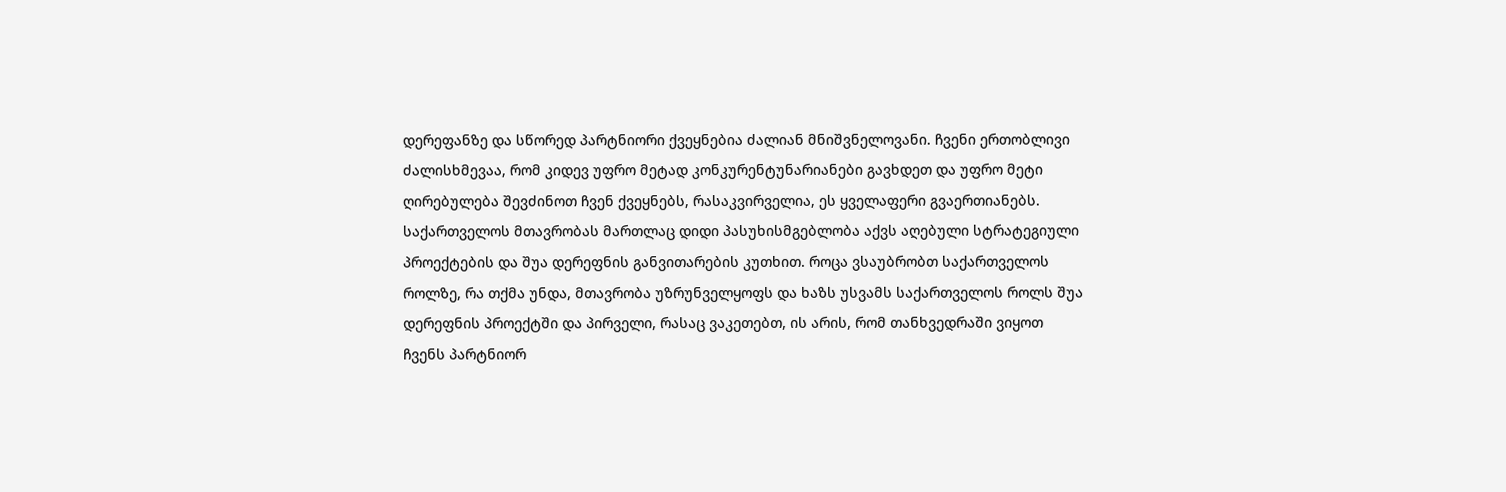დერეფანზე და სწორედ პარტნიორი ქვეყნებია ძალიან მნიშვნელოვანი. ჩვენი ერთობლივი ძალისხმევაა, რომ კიდევ უფრო მეტად კონკურენტუნარიანები გავხდეთ და უფრო მეტი ღირებულება შევძინოთ ჩვენ ქვეყნებს, რასაკვირველია, ეს ყველაფერი გვაერთიანებს. საქართველოს მთავრობას მართლაც დიდი პასუხისმგებლობა აქვს აღებული სტრატეგიული პროექტების და შუა დერეფნის განვითარების კუთხით. როცა ვსაუბრობთ საქართველოს როლზე, რა თქმა უნდა, მთავრობა უზრუნველყოფს და ხაზს უსვამს საქართველოს როლს შუა დერეფნის პროექტში და პირველი, რასაც ვაკეთებთ, ის არის, რომ თანხვედრაში ვიყოთ ჩვენს პარტნიორ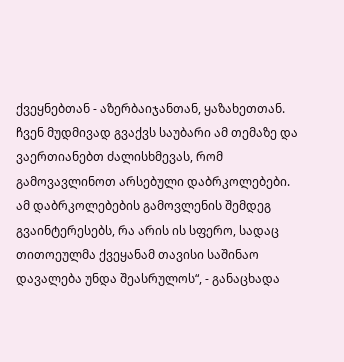ქვეყნებთან - აზერბაიჯანთან, ყაზახეთთან. ჩვენ მუდმივად გვაქვს საუბარი ამ თემაზე და ვაერთიანებთ ძალისხმევას, რომ გამოვავლინოთ არსებული დაბრკოლებები. ამ დაბრკოლებების გამოვლენის შემდეგ გვაინტერესებს, რა არის ის სფერო, სადაც თითოეულმა ქვეყანამ თავისი საშინაო დავალება უნდა შეასრულოს“, - განაცხადა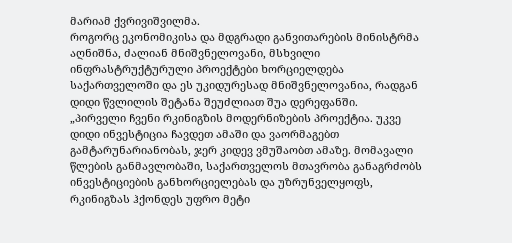მარიამ ქვრივიშვილმა.
როგორც ეკონომიკისა და მდგრადი განვითარების მინისტრმა აღნიშნა, ძალიან მნიშვნელოვანი, მსხვილი ინფრასტრუქტურული პროექტები ხორციელდება საქართველოში და ეს უკიდურესად მნიშვნელოვანია, რადგან დიდი წვლილის შეტანა შეუძლიათ შუა დერეფანში.
„პირველი ჩვენი რკინიგზის მოდერნიზების პროექტია. უკვე დიდი ინვესტიცია ჩავდეთ ამაში და ვაორმაგებთ გამტარუნარიანობას, ჯერ კიდევ ვმუშაობთ ამაზე. მომავალი წლების განმავლობაში, საქართველოს მთავრობა განაგრძობს ინვესტიციების განხორციელებას და უზრუნველყოფს, რკინიგზას ჰქონდეს უფრო მეტი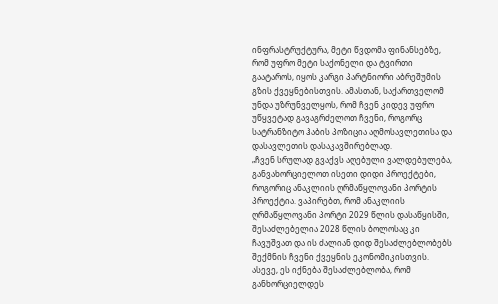ინფრასტრუქტურა, მეტი წვდომა ფინანსებზე, რომ უფრო მეტი საქონელი და ტვირთი გაატაროს, იყოს კარგი პარტნიორი აბრეშუმის გზის ქვეყნებისთვის. ამასთან, საქართველომ უნდა უზრუნველყოს, რომ ჩვენ კიდევ უფრო უწყვეტად გავაგრძელოთ ჩვენი, როგორც სატრანზიტო ჰაბის პოზიცია აღმოსავლეთისა და დასავლეთის დასაკავშირებლად.
„ჩვენ სრულად გვაქვს აღებული ვალდებულება, განვახორციელოთ ისეთი დიდი პროექტები, როგორიც ანაკლიის ღრმაწყლოვანი პორტის პროექტია. ვაპირებთ, რომ ანაკლიის ღრმაწყლოვანი პორტი 2029 წლის დასაწყისში, შესაძლებელია 2028 წლის ბოლოსაც კი ჩავუშვათ და ის ძალიან დიდ შესაძლებლობებს შექმნის ჩვენი ქვეყნის ეკონომიკისთვის. ასევე, ეს იქნება შესაძლებლობა, რომ განხორციელდეს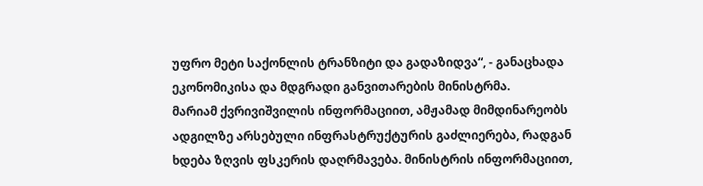უფრო მეტი საქონლის ტრანზიტი და გადაზიდვა“, - განაცხადა ეკონომიკისა და მდგრადი განვითარების მინისტრმა.
მარიამ ქვრივიშვილის ინფორმაციით, ამჟამად მიმდინარეობს ადგილზე არსებული ინფრასტრუქტურის გაძლიერება, რადგან ხდება ზღვის ფსკერის დაღრმავება. მინისტრის ინფორმაციით,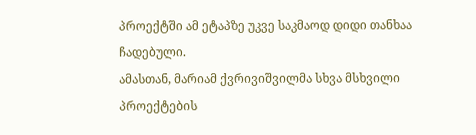პროექტში ამ ეტაპზე უკვე საკმაოდ დიდი თანხაა ჩადებული.
ამასთან, მარიამ ქვრივიშვილმა სხვა მსხვილი პროექტების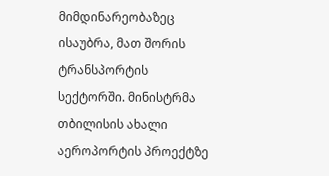მიმდინარეობაზეც ისაუბრა, მათ შორის ტრანსპორტის სექტორში. მინისტრმა თბილისის ახალი აეროპორტის პროექტზე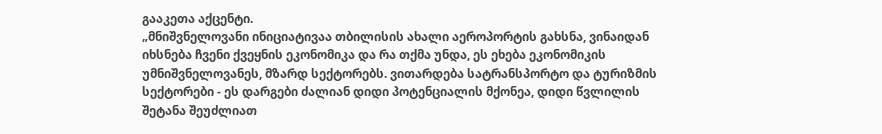გააკეთა აქცენტი.
„მნიშვნელოვანი ინიციატივაა თბილისის ახალი აეროპორტის გახსნა, ვინაიდან იხსნება ჩვენი ქვეყნის ეკონომიკა და რა თქმა უნდა, ეს ეხება ეკონომიკის უმნიშვნელოვანეს, მზარდ სექტორებს. ვითარდება სატრანსპორტო და ტურიზმის სექტორები - ეს დარგები ძალიან დიდი პოტენციალის მქონეა, დიდი წვლილის შეტანა შეუძლიათ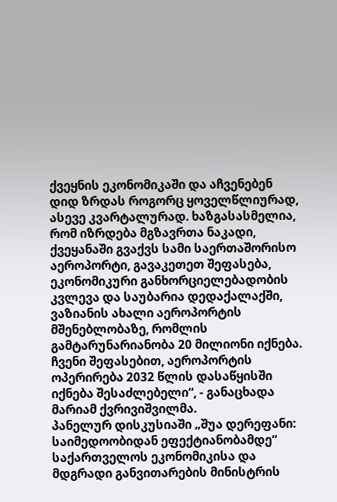ქვეყნის ეკონომიკაში და აჩვენებენ დიდ ზრდას როგორც ყოველწლიურად, ასევე კვარტალურად. ხაზგასასმელია, რომ იზრდება მგზავრთა ნაკადი, ქვეყანაში გვაქვს სამი საერთაშორისო აეროპორტი, გავაკეთეთ შეფასება, ეკონომიკური განხორციელებადობის კვლევა და საუბარია დედაქალაქში, ვაზიანის ახალი აეროპორტის მშენებლობაზე, რომლის გამტარუნარიანობა 20 მილიონი იქნება. ჩვენი შეფასებით, აეროპორტის ოპერირება 2032 წლის დასაწყისში იქნება შესაძლებელი“, - განაცხადა მარიამ ქვრივიშვილმა.
პანელურ დისკუსიაში „შუა დერეფანი: საიმედოობიდან ეფექტიანობამდე“ საქართველოს ეკონომიკისა და მდგრადი განვითარების მინისტრის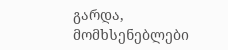გარდა, მომხსენებლები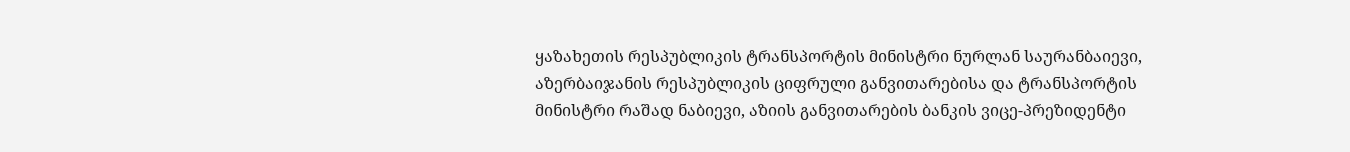ყაზახეთის რესპუბლიკის ტრანსპორტის მინისტრი ნურლან საურანბაიევი, აზერბაიჯანის რესპუბლიკის ციფრული განვითარებისა და ტრანსპორტის მინისტრი რაშად ნაბიევი, აზიის განვითარების ბანკის ვიცე-პრეზიდენტი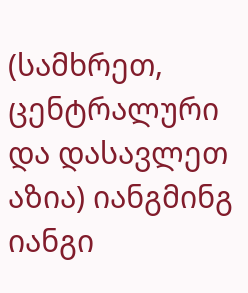(სამხრეთ, ცენტრალური და დასავლეთ აზია) იანგმინგ იანგი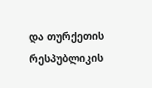და თურქეთის რესპუბლიკის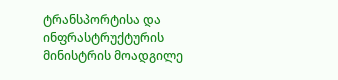ტრანსპორტისა და ინფრასტრუქტურის მინისტრის მოადგილე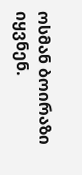ოსმან ბოირაზი იყვნენ.